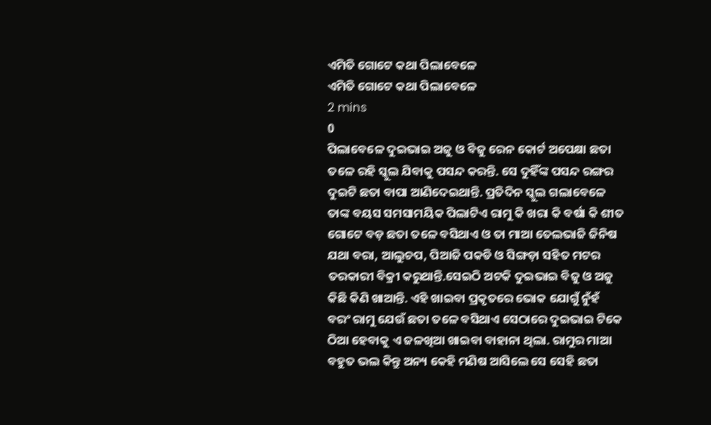ଏମିତି ଗୋଟେ କଥା ପିଲାବେଳେ
ଏମିତି ଗୋଟେ କଥା ପିଲାବେଳେ
2 mins
0
ପିଲାବେଳେ ଦୁଇଭାଇ ଅଜୁ ଓ ବିଜୁ ରେନ କୋର୍ଟ ଅପେକ୍ଷା ଛତା ତଳେ ରହି ସ୍କୁଲ ଯିବାକୁ ପସନ୍ଦ କରନ୍ତି. ସେ ଦୁହିଁଙ୍କ ପସନ୍ଦ ରଙ୍ଗର ଦୁଇଟି ଛତା ବାପା ଆଣିଦେଇଥାନ୍ତି. ପ୍ରତିଦିନ ସ୍କୁଲ ଗଲାବେଳେ ତାଙ୍କ ବୟସ ସମସାମୟିକ ପିଲାଟିଏ ରାମୁ କି ଖରା କି ବର୍ଷା କି ଶୀତ ଗୋଟେ ବଡ଼ ଛତା ତଳେ ବସିଥାଏ ଓ ତା ମାଆ ତେଲଭାଜି ଜିନିଷ ଯଥା ବରା, ଆଲୁଚପ, ପିଆଜି ପକଡି ଓ ସିଙ୍ଗଡ଼ା ସହିତ ମଟର ତରକାରୀ ବିକ୍ରୀ କରୁଥାନ୍ତି.ସେଇଠି ଅଟକି ଦୁଇଭାଇ ବିଜୁ ଓ ଅଜୁ କିଛି କିଣି ଖାଆନ୍ତି. ଏହି ଖାଇବା ପ୍ରକୃତରେ ଭୋକ ଯୋଗୁଁ ନୁଁହଁ ବରଂ ରାମୁ ଯେଉଁ ଛତା ତଳେ ବସିଥାଏ ସେଠାରେ ଦୁଇଭାଇ ଟିକେ ଠିଆ ହେବାକୁ ଏ ଜଳଖିଆ ଖାଇବା ବାହାନା ଥିଲା. ରାମୁର ମାଆ ବହୁତ ଭଲ କିନ୍ତୁ ଅନ୍ୟ କେହି ମଣିଷ ଆସିଲେ ସେ ସେହି ଛତା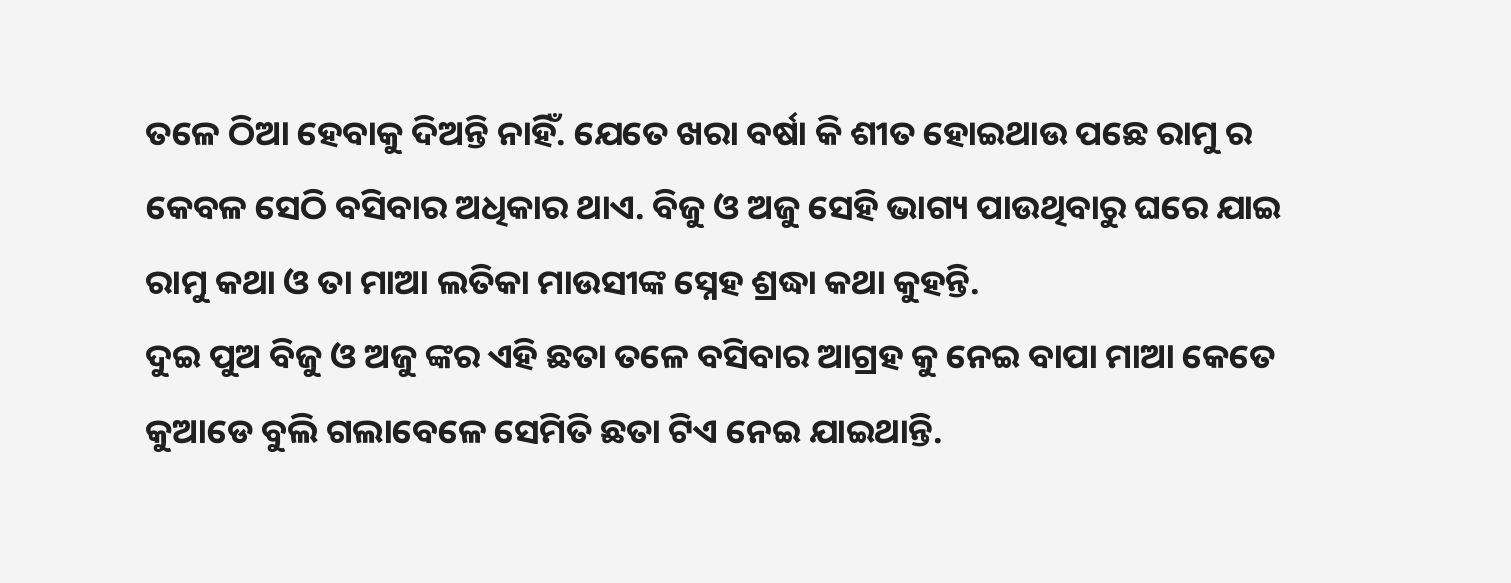ତଳେ ଠିଆ ହେବାକୁ ଦିଅନ୍ତି ନାହିଁ. ଯେତେ ଖରା ବର୍ଷା କି ଶୀତ ହୋଇଥାଉ ପଛେ ରାମୁ ର କେବଳ ସେଠି ବସିବାର ଅଧିକାର ଥାଏ. ବିଜୁ ଓ ଅଜୁ ସେହି ଭାଗ୍ୟ ପାଉଥିବାରୁ ଘରେ ଯାଇ ରାମୁ କଥା ଓ ତା ମାଆ ଲତିକା ମାଉସୀଙ୍କ ସ୍ନେହ ଶ୍ରଦ୍ଧା କଥା କୁହନ୍ତି.
ଦୁଇ ପୁଅ ବିଜୁ ଓ ଅଜୁ ଙ୍କର ଏହି ଛତା ତଳେ ବସିବାର ଆଗ୍ରହ କୁ ନେଇ ବାପା ମାଆ କେତେ କୁଆଡେ ବୁଲି ଗଲାବେଳେ ସେମିତି ଛତା ଟିଏ ନେଇ ଯାଇଥାନ୍ତି.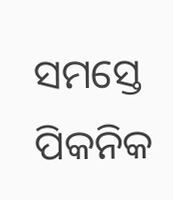ସମସ୍ତେ ପିକନିକ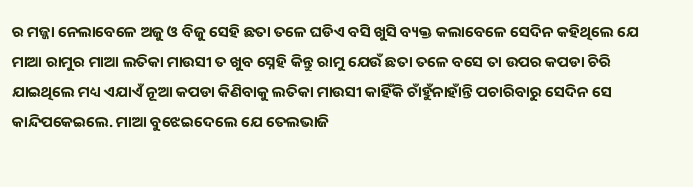ର ମଜ୍ଜା ନେଲାବେଳେ ଅଜୁ ଓ ବିଜୁ ସେହି ଛତା ତଳେ ଘଡିଏ ବସି ଖୁସି ବ୍ୟକ୍ତ କଲାବେଳେ ସେଦିନ କହିଥିଲେ ଯେ ମାଆ ରାମୁର ମାଆ ଲତିକା ମାଉସୀ ତ ଖୁବ ସ୍ନେହି କିନ୍ତୁ ରାମୁ ଯେଉଁ ଛତା ତଳେ ବସେ ତା ଉପର କପଡା ଚିରି ଯାଇଥିଲେ ମଧ୍ୟ ଏଯାଏଁ ନୂଆ କପଡା କିଣିବାକୁ ଲତିକା ମାଉସୀ କାହିଁକି ଚାଁହୁଁନାହାଁନ୍ତି ପଚାରିବାରୁ ସେଦିନ ସେ କାନ୍ଦିପକେଇଲେ. ମାଆ ବୁଝେଇଦେଲେ ଯେ ତେଲଭାଜି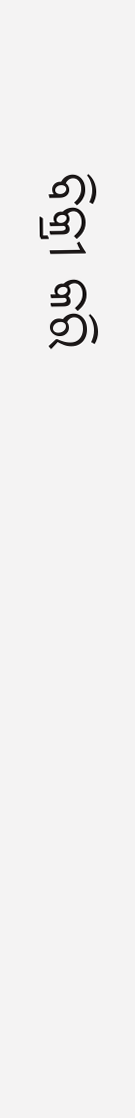ବିକ୍ରୀ କରି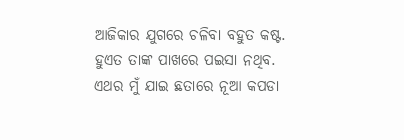ଆଜିକାର ଯୁଗରେ ଚଳିବା ବହୁତ କଷ୍ଟ. ହୁଏତ ତାଙ୍କ ପାଖରେ ପଇସା ନଥିବ. ଏଥର ମୁଁ ଯାଇ ଛତାରେ ନୂଆ କପଡା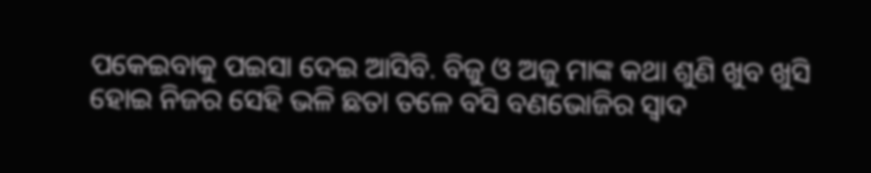ପକେଇବାକୁ ପଇସା ଦେଇ ଆସିବି. ବିଜୁ ଓ ଅଜୁ ମାଙ୍କ କଥା ଶୁଣି ଖୁବ ଖୁସି ହୋଇ ନିଜର ସେହି ଭଳି ଛତା ତଳେ ବସି ବଣଭୋଜିର ସ୍ୱାଦ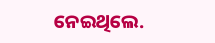ନେଇଥିଲେ.